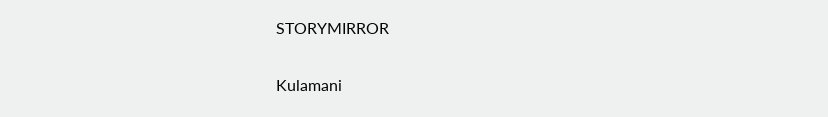STORYMIRROR

Kulamani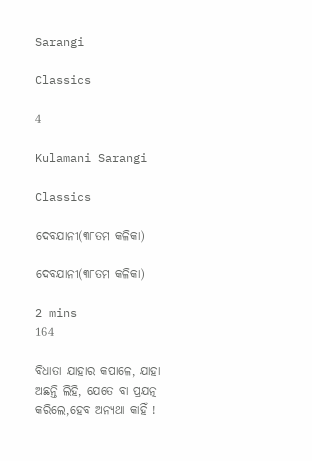Sarangi

Classics

4

Kulamani Sarangi

Classics

ଦେବଯାନୀ(୩୮ତମ କଳିକା)

ଦେବଯାନୀ(୩୮ତମ କଳିକା)

2 mins
164

ବିଧାତା ଯାହାର କପାଳେ, ଯାହା ଅଛନ୍ତି ଲିହି, ଯେତେ ବା ପ୍ରଯତ୍ନ କରିଲେ,ହେବ ଅନ୍ୟଥା କାହିଁ !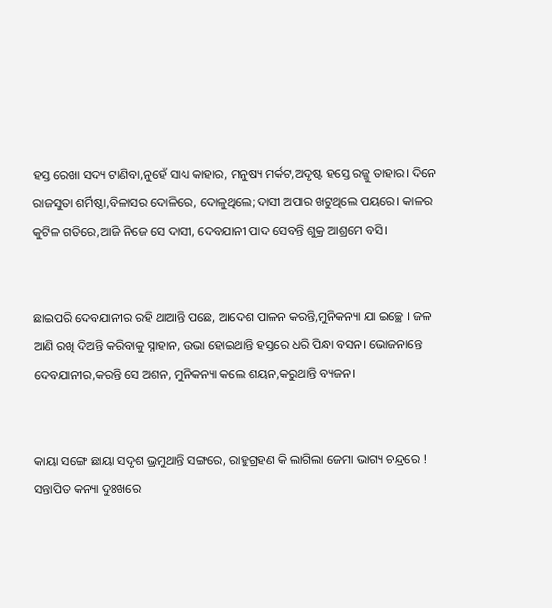ହସ୍ତ ରେଖା ସଦ୍ୟ ଟାଣିବା,ନୁହେଁ ସାଧ୍ୟ କାହାର, ମନୁଷ୍ୟ ମର୍କଟ,ଅଦୃଷ୍ଟ ହସ୍ତେ ରଜ୍ଜୁ ତାହାର। ଦିନେ ରାଜସୁତା ଶର୍ମିଷ୍ଠା,ବିଳାସର ଦୋଳିରେ, ଦୋଳୁଥିଲେ;ଦାସୀ ଅପାର ଖଟୁଥିଲେ ପୟରେ। କାଳର କୁଟିଳ ଗତିରେ,ଆଜି ନିଜେ ସେ ଦାସୀ, ଦେବଯାନୀ ପାଦ ସେବନ୍ତି ଶୁକ୍ର ଆଶ୍ରମେ ବସି।


ଛାଇପରି ଦେବଯାନୀର ରହି ଥାଆନ୍ତି ପଛେ, ଆଦେଶ ପାଳନ କରନ୍ତି,ମୁନିକନ୍ୟା ଯା ଇଚ୍ଛେ । ଜଳ ଆଣି ରଖି ଦିଅନ୍ତି କରିବାକୁ ସ୍ନାହାନ, ଉଭା ହୋଇଥାନ୍ତି ହସ୍ତରେ ଧରି ପିନ୍ଧା ବସନ। ଭୋଜନାନ୍ତେ ଦେବଯାନୀର,କରନ୍ତି ସେ ଅଶନ, ମୁନିକନ୍ୟା କଲେ ଶୟନ,କରୁଥାନ୍ତି ବ୍ୟଜନ।


କାୟା ସଙ୍ଗେ ଛାୟା ସଦୃଶ ଭ୍ରମୁଥାନ୍ତି ସଙ୍ଗରେ, ରାହୁଗ୍ରହଣ କି ଲାଗିଲା ଜେମା ଭାଗ୍ୟ ଚନ୍ଦ୍ରରେ ! ସନ୍ତାପିତ କନ୍ୟା ଦୁଃଖରେ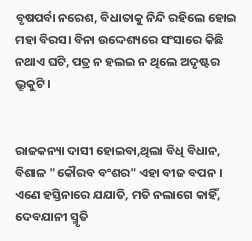ବୃଷପର୍ବା ନରେଶ, ବିଧାତାକୁ ନିନ୍ଦି ରହିଲେ ହୋଇ ମହା ବିରସ। ବିନା ଉଦ୍ଦେଶ୍ୟରେ ସଂସାରେ କିଛି ନଥାଏ ଘଟି, ପତ୍ର ନ ହଲଇ ନ ଥିଲେ ଅଦୃଷ୍ଟର ଭ୍ରୂକୁଟି।


ରାଜକନ୍ୟା ଦାସୀ ହୋଇବା,ଥିଲା ବିଧି ବିଧାନ, ବିଶାଳ "କୌରବ ବଂଶର" ଏହା ବୀଜ ବପନ । ଏଣେ ହସ୍ତିନାରେ ଯଯାତି, ମତି ନଲାଗେ କାହିଁ, ଦେବଯାନୀ ସ୍ମୃତି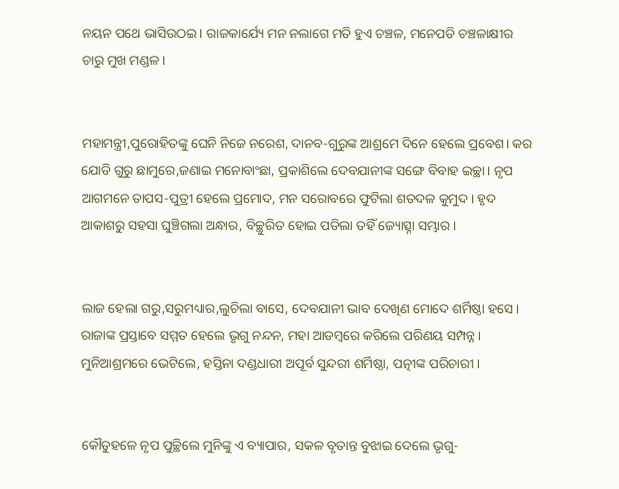ନୟନ ପଥେ ଭାସିଉଠଇ। ରାଜକାର୍ଯ୍ୟେ ମନ ନଲାଗେ ମତି ହୁଏ ଚଞ୍ଚଳ, ମନେପଡି ଚଞ୍ଚଳାକ୍ଷୀର ଚାରୁ ମୁଖ ମଣ୍ଡଳ।


ମହାମନ୍ତ୍ରୀ,ପୁରୋହିତଙ୍କୁ ଘେନି ନିଜେ ନରେଶ, ଦାନବ-ଗୁରୁଙ୍କ ଆଶ୍ରମେ ଦିନେ ହେଲେ ପ୍ରବେଶ। କର ଯୋଡି ଗୁରୁ ଛାମୁରେ,ଜଣାଇ ମନୋବାଂଛା, ପ୍ରକାଶିଲେ ଦେବଯାନୀଙ୍କ ସଙ୍ଗେ ବିବାହ ଇଚ୍ଛା। ନୃପ ଆଗମନେ ତାପସ-ପୁତ୍ରୀ ହେଲେ ପ୍ରମୋଦ, ମନ ସରୋବରେ ଫୁଟିଲା ଶତଦଳ କୁମୁଦ। ହୃଦ ଆକାଶରୁ ସହସା ଘୁଞ୍ଚିଗଲା ଅନ୍ଧାର, ବିଚ୍ଛୁରିତ ହୋଇ ପଡିଲା ତହିଁ ଜ୍ୟୋତ୍ସ୍ନା ସମ୍ଭାର।


ଲାଜ ହେଲା ଗରୁ,ସରୁମଧ୍ୟାର,ଲୁଚିଲା ବାସେ, ଦେବଯାନୀ ଭାବ ଦେଖିଣ ମୋଦେ ଶର୍ମିଷ୍ଠା ହସେ। ରାଜାଙ୍କ ପ୍ରସ୍ତାବେ ସମ୍ମତ ହେଲେ ଭୃଗୁ ନନ୍ଦନ, ମହା ଆଡମ୍ବରେ କରିଲେ ପରିଣୟ ସମ୍ପନ୍ନ। ମୁନିଆଶ୍ରମରେ ଭେଟିଲେ, ହସ୍ତିନା ଦଣ୍ଡଧାରୀ ଅପୂର୍ବ ସୁନ୍ଦରୀ ଶର୍ମିଷ୍ଠା, ପତ୍ନୀଙ୍କ ପରିଚାରୀ।


କୌତୁହଳେ ନୃପ ପୁଚ୍ଛିଲେ ମୁନିଙ୍କୁ ଏ ବ୍ୟାପାର, ସକଳ ବୃତାନ୍ତ ବୁଝାଇ ଦେଲେ ଭୃଗୁ-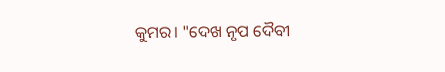କୁମର। "ଦେଖ ନୃପ ଦୈବୀ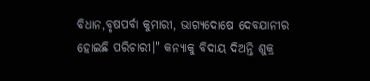ବିଧାନ,ବୃଷପର୍ବା କୁମାରୀ, ଭାଗ୍ୟଦୋଷେ ଦେବଯାନୀର ହୋଇଛି ପରିଚାରୀ।" କନ୍ୟାକୁ ବିଦାୟ ଦିଅନ୍ତି ଶୁକ୍ର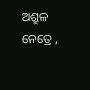ଅଶ୍ରୁଳ ନେତ୍ରେ ,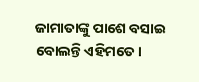ଜାମାତାଙ୍କୁ ପାଶେ ବସାଇ ବୋଲନ୍ତି ଏହିମତେ।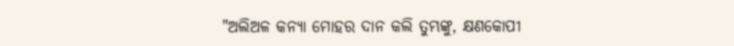"ଅଲିଅଳ କନ୍ୟା ମୋହର ଦାନ କଲି ତୁମ୍ଭଙ୍କୁ, କ୍ଷଣକୋପୀ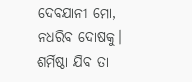ଦେବଯାନୀ ମୋ, ନଧରିବ ଦୋଷକୁ। ଶର୍ମିଷ୍ଠା ଯିବ ତା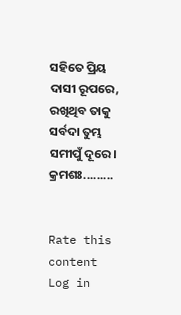ସହିତେ ପ୍ରିୟ ଦାସୀ ରୂପରେ, ରଖିଥିବ ତାକୁ ସର୍ବଦା ତୁମ୍ଭ ସମୀପୁଁ ଦୂରେ। କ୍ରମଶଃ.........


Rate this content
Log in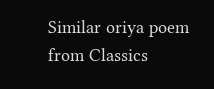Similar oriya poem from Classics